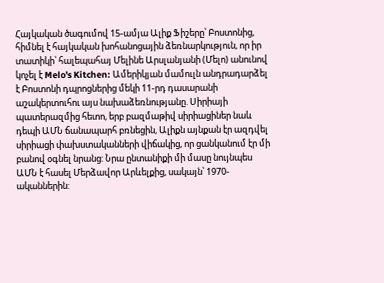Հայկական ծագումով 15-ամյա Ալիք Ֆիշերը՝ Բոստոնից, հիմնել է հայկական խոհանոցային ձեռնարկություն, որ իր տատիկի՝ հալեպահայ Մելինե Արսլանյանի (Մելո) անունով կոչել է Melo's Kitchen: Ամերիկյան մամուլն անդրադարձել է Բոստոնի դպրոցներից մեկի 11-րդ դասարանի աշակերտուհու այս նախաձեռնությանը. Սիրիայի պատերազմից հետո, երբ բազմաթիվ սիրիացիներ նաև դեպի ԱՄՆ ճանապարհ բռնեցին, Ալիքն այնքան էր ազդվել սիրիացի փախստականների վիճակից, որ ցանկանում էր մի բանով օգնել նրանց: Նրա ընտանիքի մի մասը նույնպես ԱՄՆ է հասել Մերձավոր Արևելքից, սակայն՝ 1970-ականներին: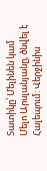Տատիկը՝ Մելինեն կամ Մելո Արսլանյանը, ծնվել է Հալեպում: Վերջինիս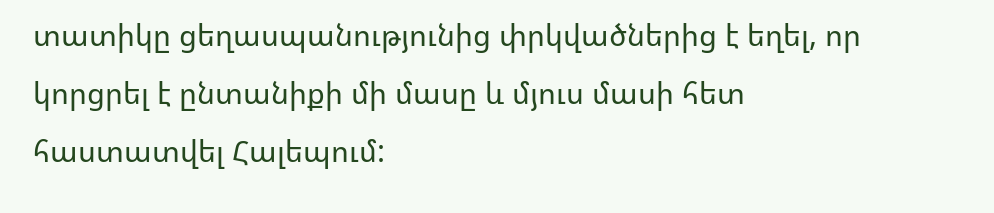տատիկը ցեղասպանությունից փրկվածներից է եղել, որ կորցրել է ընտանիքի մի մասը և մյուս մասի հետ հաստատվել Հալեպում: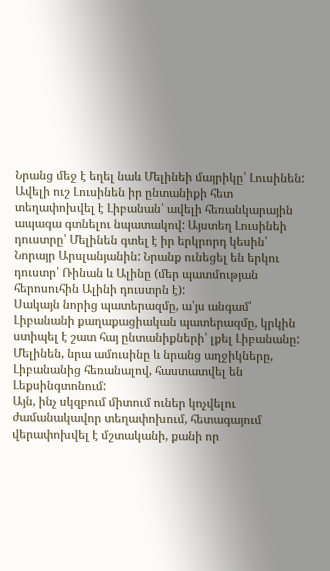Նրանց մեջ է եղել նաև Մելինեի մայրիկը՝ Լուսինեն: Ավելի ուշ Լուսինեն իր ընտանիքի հետ տեղափոխվել է Լիբանան՝ ավելի հեռանկարային ապագա գտնելու նպատակով: Այստեղ Լուսինեի դուստրը՝ Մելինեն գտել է իր երկրորդ կեսին՝ Նորայր Արսլանյանին: Նրանք ունեցել են երկու դուստր՝ Ռինան և Ալինը (մեր պատմության հերոսուհին Ալինի դուստրն է):
Սակայն նորից պատերազմը, ա՛յս անգամ՝ Լիբանանի քաղաքացիական պատերազմը, կրկին ստիպել է շատ հայ ընտանիքների՝ լքել Լիբանանը: Մելինեն, նրա ամուսինը և նրանց աղջիկները, Լիբանանից հեռանալով, հաստատվել են Լեքսինգտոնում:
Այն, ինչ սկզբում միտում ուներ կոչվելու ժամանակավոր տեղափոխում, հետագայում վերափոխվել է մշտականի, քանի որ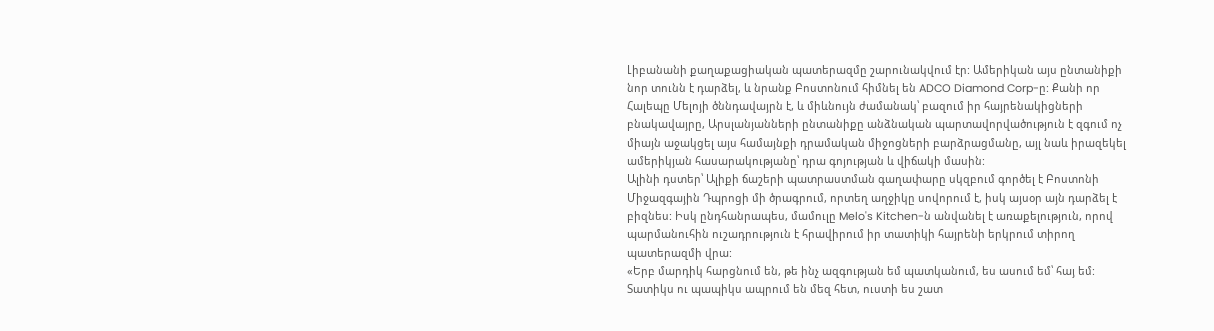Լիբանանի քաղաքացիական պատերազմը շարունակվում էր: Ամերիկան այս ընտանիքի նոր տունն է դարձել, և նրանք Բոստոնում հիմնել են ADCO Diamond Corp-ը: Քանի որ Հալեպը Մելոյի ծննդավայրն է, և միևնույն ժամանակ՝ բազում իր հայրենակիցների բնակավայրը, Արսլանյանների ընտանիքը անձնական պարտավորվածություն է զգում ոչ միայն աջակցել այս համայնքի դրամական միջոցների բարձրացմանը, այլ նաև իրազեկել ամերիկյան հասարակությանը՝ դրա գոյության և վիճակի մասին:
Ալինի դստեր՝ Ալիքի ճաշերի պատրաստման գաղափարը սկզբում գործել է Բոստոնի Միջազգային Դպրոցի մի ծրագրում, որտեղ աղջիկը սովորում է, իսկ այսօր այն դարձել է բիզնես: Իսկ ընդհանրապես, մամուլը Melo's Kitchen-ն անվանել է առաքելություն, որով պարմանուհին ուշադրություն է հրավիրում իր տատիկի հայրենի երկրում տիրող պատերազմի վրա:
«Երբ մարդիկ հարցնում են, թե ինչ ազգության եմ պատկանում, ես ասում եմ՝ հայ եմ: Տատիկս ու պապիկս ապրում են մեզ հետ, ուստի ես շատ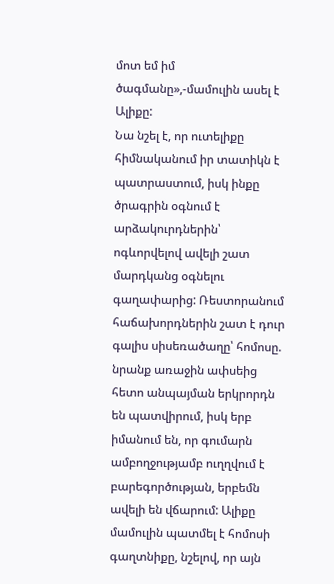մոտ եմ իմ ծագմանը»,-մամուլին ասել է Ալիքը:
Նա նշել է, որ ուտելիքը հիմնականում իր տատիկն է պատրաստում, իսկ ինքը ծրագրին օգնում է արձակուրդներին՝ ոգևորվելով ավելի շատ մարդկանց օգնելու գաղափարից: Ռեստորանում հաճախորդներին շատ է դուր գալիս սիսեռածաղը՝ հոմոսը. նրանք առաջին ափսեից հետո անպայման երկրորդն են պատվիրում, իսկ երբ իմանում են, որ գումարն ամբողջությամբ ուղղվում է բարեգործության, երբեմն ավելի են վճարում: Ալիքը մամուլին պատմել է հոմոսի գաղտնիքը, նշելով, որ այն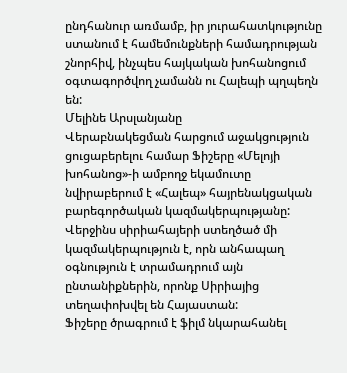ընդհանուր առմամբ, իր յուրահատկությունը ստանում է համեմունքների համադրության շնորհիվ, ինչպես հայկական խոհանոցում օգտագործվող չամանն ու Հալեպի պղպեղն են:
Մելինե Արսլանյանը
Վերաբնակեցման հարցում աջակցություն ցուցաբերելու համար Ֆիշերը «Մելոյի խոհանոց»-ի ամբողջ եկամուտը նվիրաբերում է «Հալեպ» հայրենակցական բարեգործական կազմակերպությանը: Վերջինս սիրիահայերի ստեղծած մի կազմակերպություն է, որն անհապաղ օգնություն է տրամադրում այն ընտանիքներին, որոնք Սիրիայից տեղափոխվել են Հայաստան:
Ֆիշերը ծրագրում է ֆիլմ նկարահանել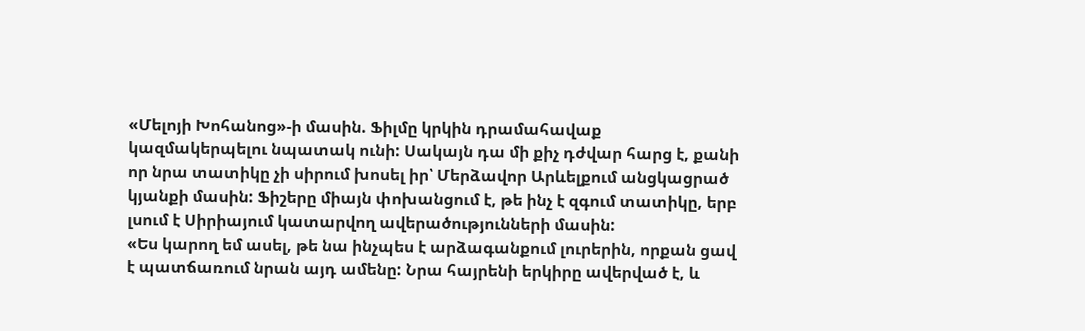«Մելոյի Խոհանոց»-ի մասին. Ֆիլմը կրկին դրամահավաք կազմակերպելու նպատակ ունի: Սակայն դա մի քիչ դժվար հարց է, քանի որ նրա տատիկը չի սիրում խոսել իր՝ Մերձավոր Արևելքում անցկացրած կյանքի մասին: Ֆիշերը միայն փոխանցում է, թե ինչ է զգում տատիկը, երբ լսում է Սիրիայում կատարվող ավերածությունների մասին:
«Ես կարող եմ ասել, թե նա ինչպես է արձագանքում լուրերին, որքան ցավ է պատճառում նրան այդ ամենը: Նրա հայրենի երկիրը ավերված է, և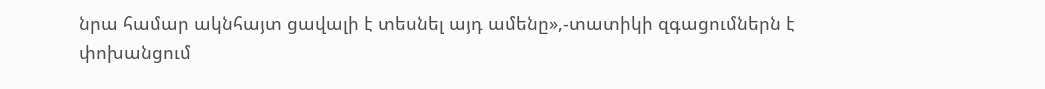նրա համար ակնհայտ ցավալի է տեսնել այդ ամենը»,-տատիկի զգացումներն է փոխանցում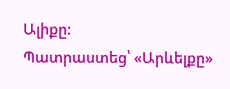Ալիքը:
Պատրաստեց՝ «Արևելքը»